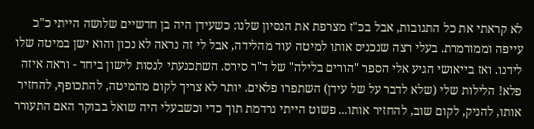לא קראתי את כל התגובות, אבל בכ"ז מצרפת את הנסיון שלנו: כשעידן היה בן חדשיים שלושה הייתי כ"כ עייפה וממורמרת. בעלי רצה שנכניס אותו למיטה עוד מהלידה, אבל לי זה נראה לא נכון והוא ישן במיטה שלו לידנו. ואז בייאושי הגיע אלי הספר "הורים בלילה" של ד"ר סירס. השתכנעתי לנסות לישון ביחד - וראה איזה פלא! הלילות שלי (שלא לדבר על של עידן) השתפרו פלאים. יותר לא צריך לקום מהמיטה, להתכופף, להחזיר אותו, להניק, לקום שוב, להחזיר אותו... פשוט הייתי נרדמת תוך כדי וכשבעלי היה שואל בבוקר האם התעורר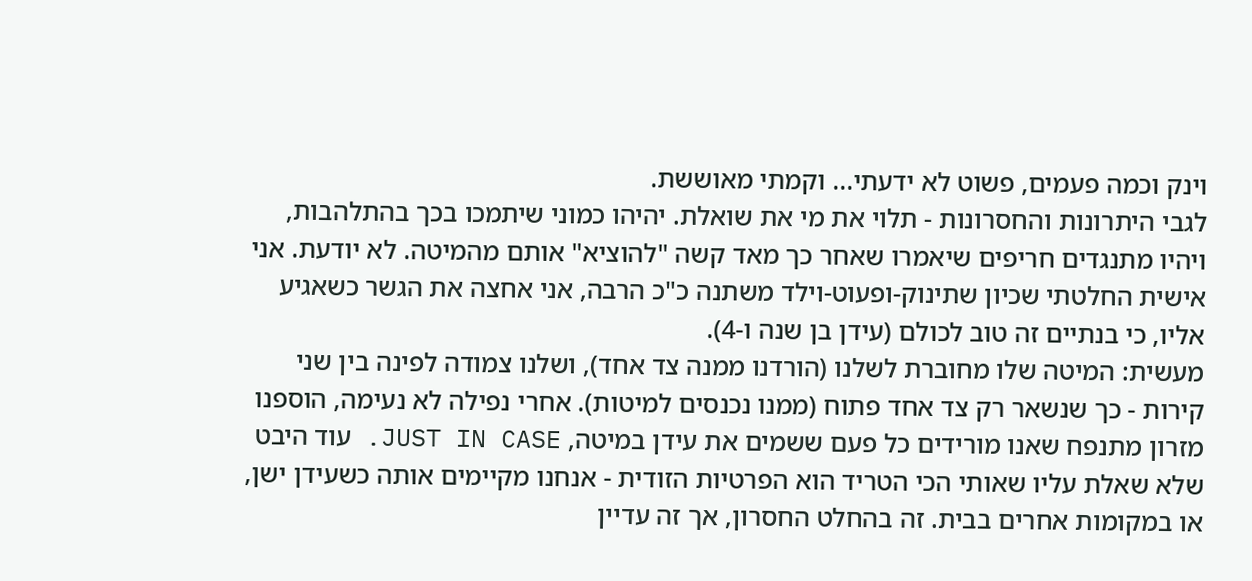וינק וכמה פעמים, פשוט לא ידעתי... וקמתי מאוששת.
לגבי היתרונות והחסרונות - תלוי את מי את שואלת. יהיהו כמוני שיתמכו בכך בהתלהבות, ויהיו מתנגדים חריפים שיאמרו שאחר כך מאד קשה "להוציא" אותם מהמיטה. לא יודעת. אני אישית החלטתי שכיון שתינוק-ופעוט-וילד משתנה כ"כ הרבה, אני אחצה את הגשר כשאגיע אליו, כי בנתיים זה טוב לכולם (עידן בן שנה ו-4).
מעשית: המיטה שלו מחוברת לשלנו (הורדנו ממנה צד אחד), ושלנו צמודה לפינה בין שני קירות - כך שנשאר רק צד אחד פתוח (ממנו נכנסים למיטות). אחרי נפילה לא נעימה, הוספנו מזרון מתנפח שאנו מורידים כל פעם ששמים את עידן במיטה, JUST IN CASE. עוד היבט שלא שאלת עליו שאותי הכי הטריד הוא הפרטיות הזודית - אנחנו מקיימים אותה כשעידן ישן, או במקומות אחרים בבית. זה בהחלט החסרון, אך זה עדיין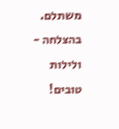משתלם.
בהצלחה - ולילות טובים!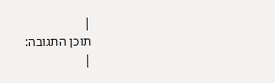|
תוכן התגובה:
|